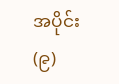အပိုင်း (၉)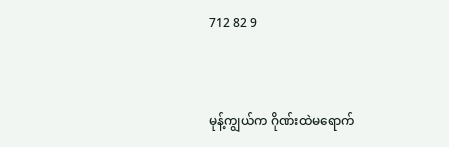712 82 9


မုန့်ကျွယ်က ဂိုဏ်းထဲမရောက်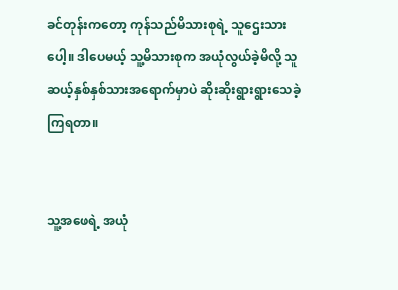ခင်တုန်းကတော့ ကုန်သည်မိသားစုရဲ့ သူဌေးသားပေါ့။ ဒါပေမယ့် သူ့မိသားစုက အယုံလွယ်ခဲ့မိလို့ သူ ဆယ့်နှစ်နှစ်သားအရောက်မှာပဲ ဆိုးဆိုးရွားရွားသေခဲ့ကြရတာ။


သူ့အဖေရဲ့ အယုံ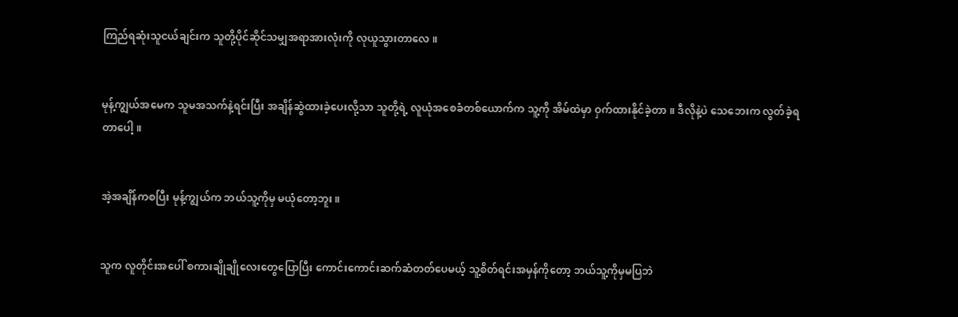ကြည်ရဆုံးသူငယ်ချင်းက သူတို့ပိုင်ဆိုင်သမျှအရာအားလုံးကို လုယူသွားတာလေ။


မုန့်ကျွယ်အမေက သူမအသက်နဲ့ရင်းပြီး အချိန်ဆွဲထားခဲ့ပေးလို့သာ သူတို့ရဲ့ လူယုံအစေခံတစ်ယောက်က သူ့ကို အိမ်ထဲမှာ ဝှက်ထားနိုင်ခဲ့တာ။ ဒီလိုနဲ့ပဲ သေဘေးက လွတ်ခဲ့ရတာပေါ့။


အဲ့အချိန်ကစပြီး မုန့်ကျွယ်က ဘယ်သူ့ကိုမှ မယုံတော့ဘူး။


သူက လူတိုင်းအပေါ် စကားချိုချိုလေးတွေပြောပြီး ကောင်းကောင်းဆက်ဆံတတ်ပေမယ့် သူ့စိတ်ရင်းအမှန်ကိုတော့ ဘယ်သူ့ကိုမှမပြဘဲ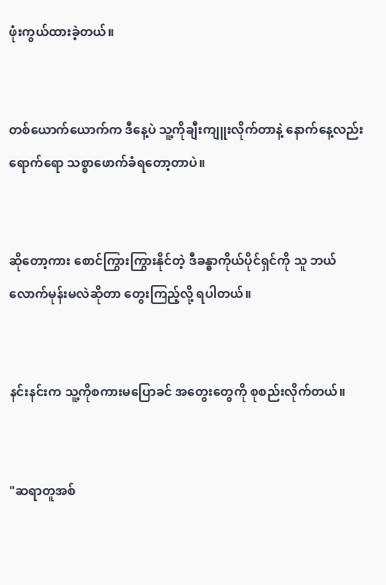ဖုံးကွယ်ထားခဲ့တယ်။


တစ်ယောက်ယောက်က ဒီနေ့ပဲ သူ့ကိုချီးကျူးလိုက်တာနဲ့ နောက်နေ့လည်းရောက်ရော သစ္စာဖောက်ခံရတော့တာပဲ။


ဆိုတော့ကား စောင်ကြွားကြွားနိုင်တဲ့ ဒီခန္ဓာကိုယ်ပိုင်ရှင်ကို သူ ဘယ်လောက်မုန်းမလဲဆိုတာ တွေးကြည့်လို့ ရပါတယ်။


နင်းနင်းက သူ့ကိုစကားမပြောခင် အတွေးတွေကို စုစည်းလိုက်တယ်။


"ဆရာတူအစ်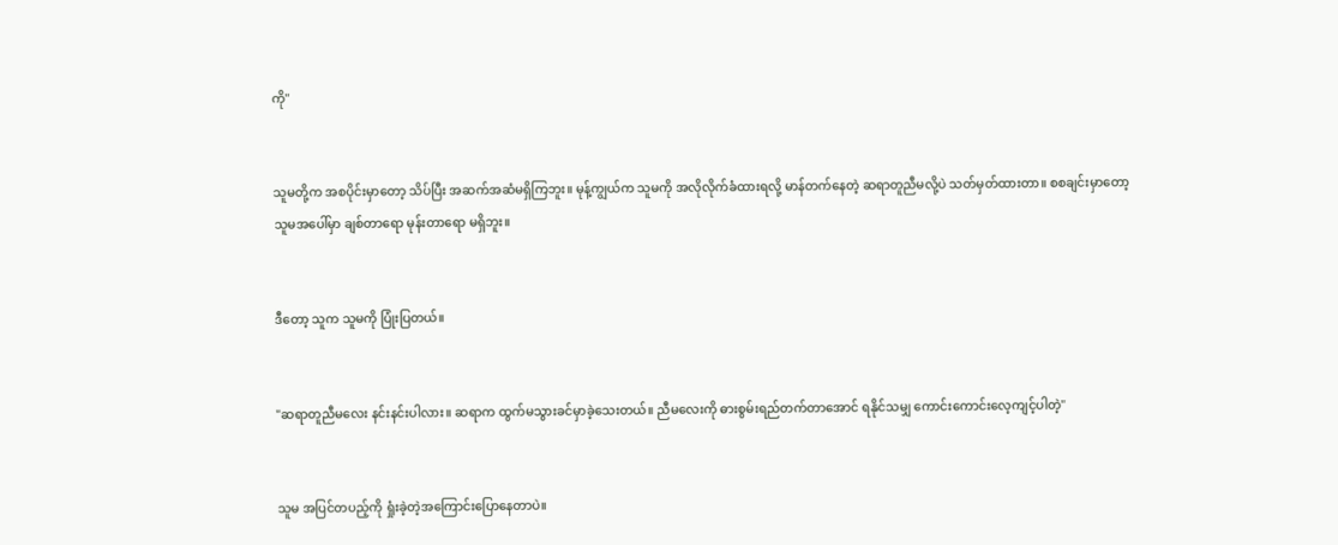ကို"


သူမတို့က အစပိုင်းမှာတော့ သိပ်ပြီး အဆက်အဆံမရှိကြဘူး။ မုန့်ကျွယ်က သူမကို အလိုလိုက်ခံထားရလို့ မာန်တက်နေတဲ့ ဆရာတူညီမလို့ပဲ သတ်မှတ်ထားတာ။ စစချင်းမှာတော့ သူမအပေါ်မှာ ချစ်တာရော မုန်းတာရော မရှိဘူး။


ဒီတော့ သူက သူမကို ပြုံးပြတယ်။


"ဆရာတူညီမလေး နင်းနင်းပါလား။ ဆရာက ထွက်မသွားခင်မှာခဲ့သေးတယ်။ ညီမလေးကို ဓားစွမ်းရည်တက်တာအောင် ရနိုင်သမျှ ကောင်းကောင်းလေ့ကျင့်ပါတဲ့"


သူမ အပြင်တပည့်ကို ရှုံးခဲ့တဲ့အကြောင်းပြောနေတာပဲ။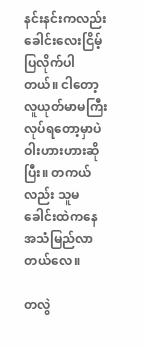နင်းနင်းကလည်း ခေါင်းလေးငြိမ့်ပြလိုက်ပါတယ်။ ငါတော့ လူယုတ်မာမကြီး လုပ်ရတော့မှာပဲ ဝါးဟားဟားဆိုပြီး။ တကယ်လည်း သူမခေါင်းထဲကနေ အသံမြည်လာတယ်လေ။

တလွဲ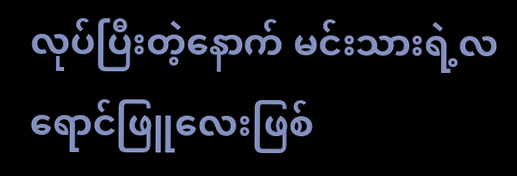လုပ်ပြီးတဲ့နောက် မင်းသားရဲ့လရောင်ဖြူလေးဖြစ်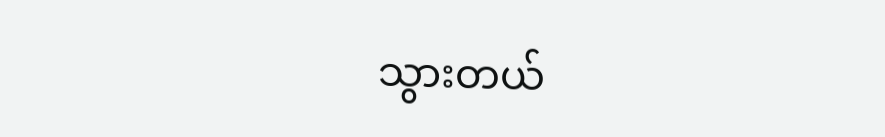သွားတယ်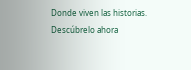Donde viven las historias. Descúbrelo ahora